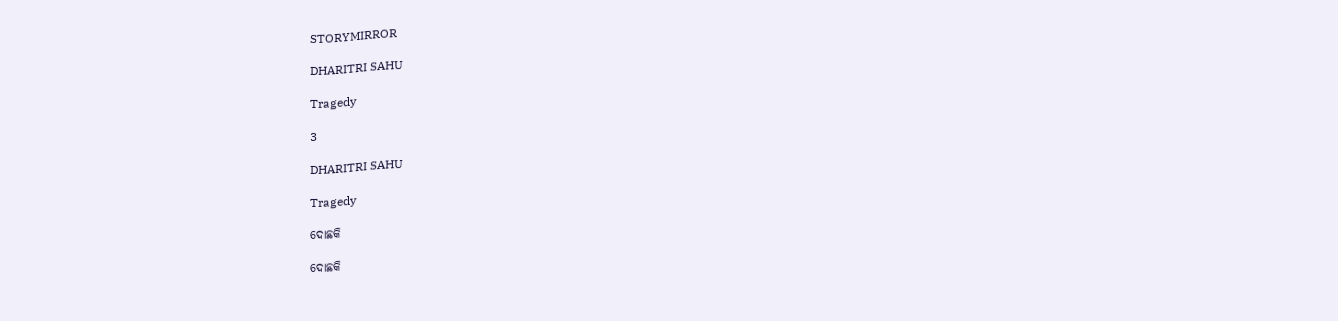STORYMIRROR

DHARITRI SAHU

Tragedy

3

DHARITRI SAHU

Tragedy

ଦୋଛକି

ଦୋଛକି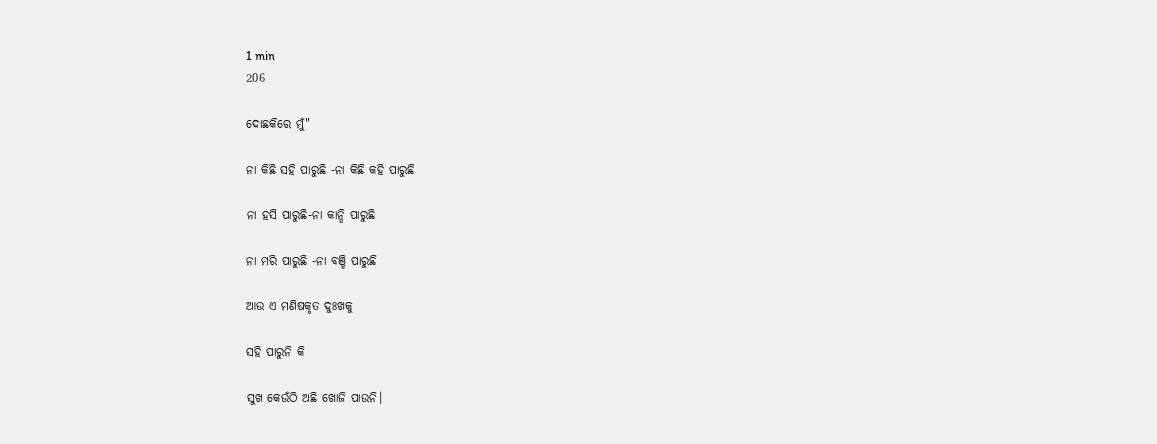1 min
206

ଦୋଛକିରେ ମୁଁ"

ନା କିଛି ସହି ପାରୁଛି -ନା କିଛି କହି ପାରୁଛି

ନା ହସି ପାରୁଛି-ନା କାନ୍ଦି ପାରୁଛି

ନା ମରି ପାରୁଛି -ନା ବଞ୍ଚି ପାରୁଛି

ଆଉ ଏ ମଣିଷକୃତ ଦୁଃଖକୁ

ସହି ପାରୁନି କି

ସୁଖ କେଉଁଠି ଅଛି ଖୋଜି ପାଉନି।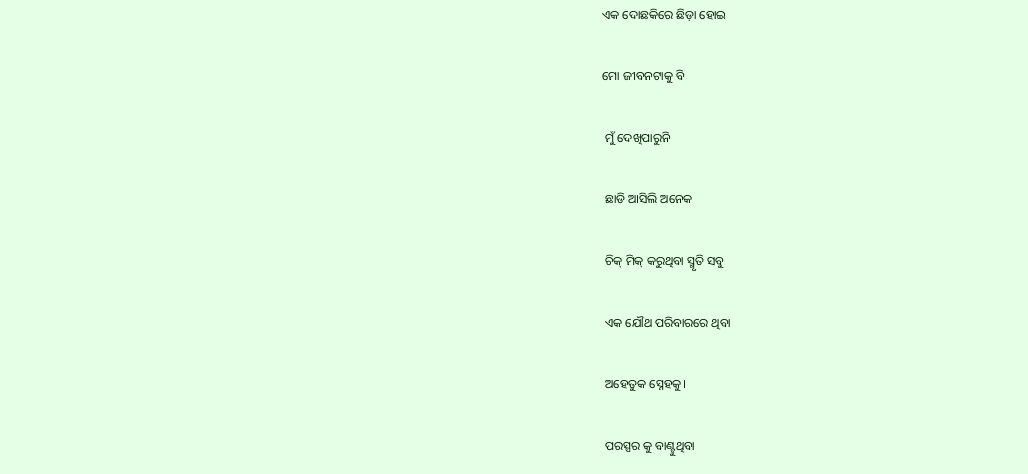ଏକ ଦୋଛକିରେ ଛିଡ଼ା ହୋଇ

ମୋ ଜୀବନଟାକୁ ବି

 ମୁଁ ଦେଖିପାରୁନି

 ଛାଡି ଆସିଲି ଅନେକ

 ଚିକ୍ ମିକ୍ କରୁଥିବା ସ୍ମୃତି ସବୁ

 ଏକ ଯୌଥ ପରିବାରରେ ଥିବା

 ଅହେତୁକ ସ୍ନେହକୁ।

 ପରସ୍ପର କୁ ବାଣ୍ଟୁଥିବା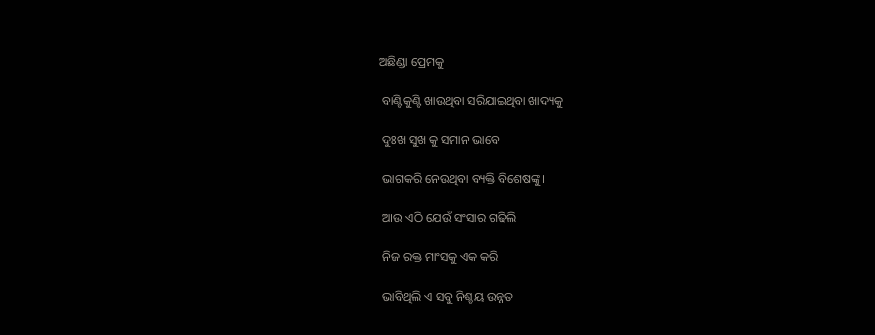ଅଛିଣ୍ଡା ପ୍ରେମକୁ

 ବାଣ୍ଟିକୁଣ୍ଟି ଖାଉଥିବା ସରିଯାଇଥିବା ଖାଦ୍ୟକୁ

 ଦୁଃଖ ସୁଖ କୁ ସମାନ ଭାବେ

 ଭାଗକରି ନେଉଥିବା ବ୍ୟକ୍ତି ବିଶେଷଙ୍କୁ।

 ଆଉ ଏଠି ଯେଉଁ ସଂସାର ଗଢିଲି

 ନିଜ ରକ୍ତ ମାଂସକୁ ଏକ କରି

 ଭାବିଥିଲି ଏ ସବୁ ନିଶ୍ଚୟ ଉନ୍ନତ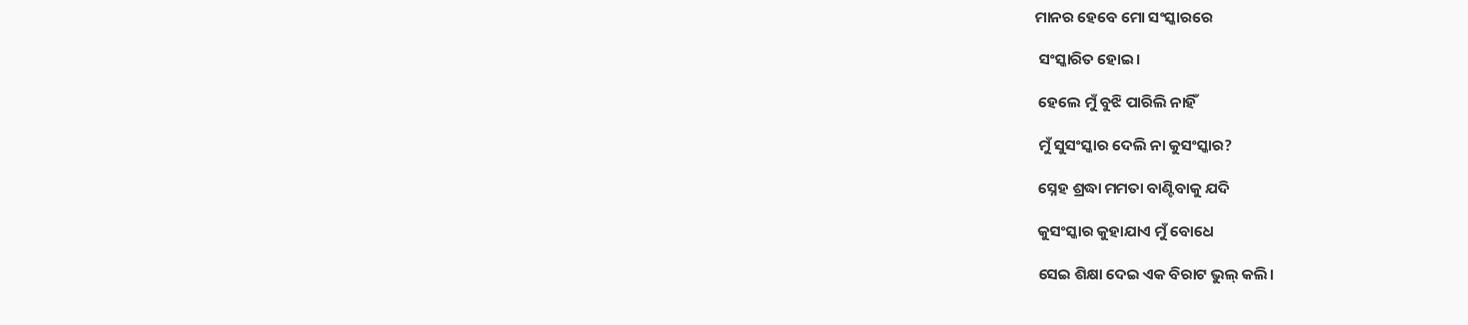ମାନର ହେବେ ମୋ ସଂସ୍କାରରେ

 ସଂସ୍କାରିତ ହୋଇ।

 ହେଲେ ମୁଁ ବୁଝି ପାରିଲି ନାହିଁ

 ମୁଁ ସୁସଂସ୍କାର ଦେଲି ନା କୁସଂସ୍କାର?

 ସ୍ନେହ ଶ୍ରଦ୍ଧା ମମତା ବାଣ୍ଟିବାକୁ ଯଦି

 କୁସଂସ୍କାର କୁହାଯାଏ ମୁଁ ବୋଧେ

 ସେଇ ଶିକ୍ଷା ଦେଇ ଏକ ବିରାଟ ଭୁଲ୍ କଲି।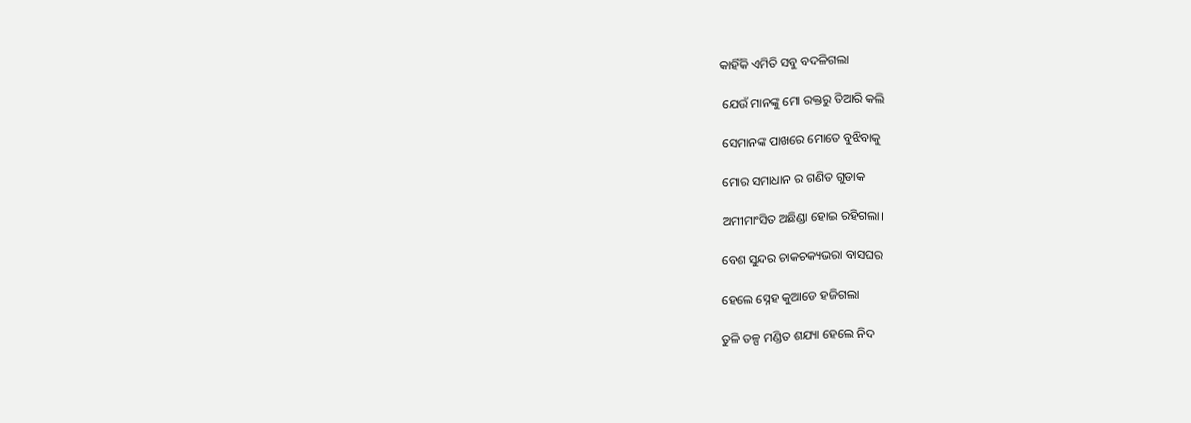କାହିଁକି ଏମିତି ସବୁ ବଦଳିଗଲା

 ଯେଉଁ ମାନଙ୍କୁ ମୋ ରକ୍ତରୁ ତିଆରି କଲି

 ସେମାନଙ୍କ ପାଖରେ ମୋତେ ବୁଝିବାକୁ

 ମୋର ସମାଧାନ ର ଗଣିତ ଗୁଡାକ

 ଅମୀମାଂସିତ ଅଛିଣ୍ଡା ହୋଇ ରହିଗଲା।

 ବେଶ ସୁନ୍ଦର ଚାକଚକ୍ୟଭରା ବାସଘର

 ହେଲେ ସ୍ନେହ କୁଆଡେ ହଜିଗଲା

 ତୁଳି ତଳ୍ପ ମଣ୍ଡିତ ଶଯ୍ୟା ହେଲେ ନିଦ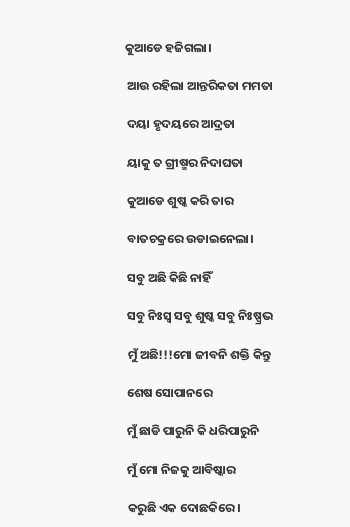କୁଆଡେ ହଜିଗଲା।

 ଆଉ ରହିଲା ଆନ୍ତରିକତା ମମତା

 ଦୟା ହୃଦୟରେ ଆଦ୍ରତା

 ୟାକୁ ତ ଗ୍ରୀଷ୍ମର ନିଦାଘତା

 କୁଆଡେ ଶୁଷ୍କ କରି ତାର

 ବାତଚକ୍ରରେ ଉଡାଇନେଲା।

 ସବୁ ଅଛି କିଛି ନାହିଁ

 ସବୁ ନିଃସ୍ୱ ସବୁ ଶୁଷ୍କ ସବୁ ନିଃଷ୍ପ୍ରଭ

 ମୁଁ ଅଛି!!!ମୋ ଜୀବନି ଶକ୍ତି କିନ୍ତୁ

 ଶେଷ ସୋପାନରେ

 ମୁଁ ଛାଡି ପାରୁନି କି ଧରିପାରୁନି

 ମୁଁ ମୋ ନିଜକୁ ଆବିଷ୍କାର

 କରୁଛି ଏକ ଦୋଛକିରେ।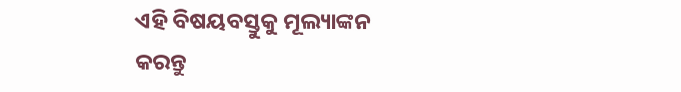ଏହି ବିଷୟବସ୍ତୁକୁ ମୂଲ୍ୟାଙ୍କନ କରନ୍ତୁ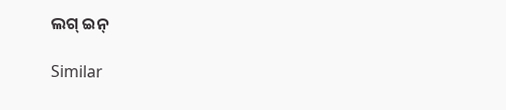ଲଗ୍ ଇନ୍

Similar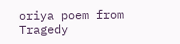oriya poem from Tragedy